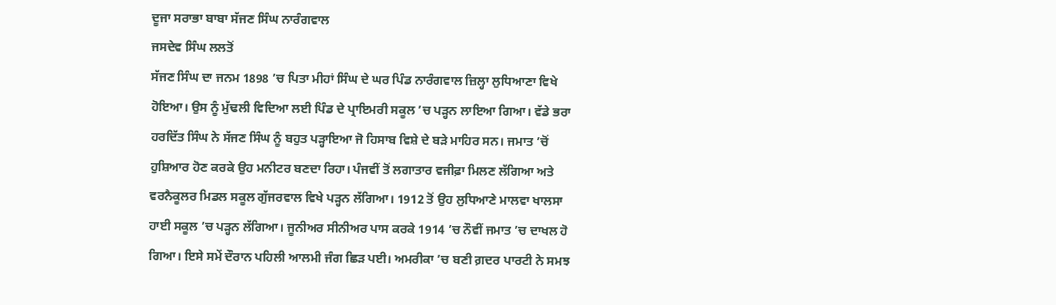ਦੂਜਾ ਸਰਾਭਾ ਬਾਬਾ ਸੱਜਣ ਸਿੰਘ ਨਾਰੰਗਵਾਲ
ਜਸਦੇਵ ਸਿੰਘ ਲਲਤੋਂ
ਸੱਜਣ ਸਿੰਘ ਦਾ ਜਨਮ 1898 ’ਚ ਪਿਤਾ ਮੀਹਾਂ ਸਿੰਘ ਦੇ ਘਰ ਪਿੰਡ ਨਾਰੰਗਵਾਲ ਜ਼ਿਲ੍ਹਾ ਲੁਧਿਆਣਾ ਵਿਖੇ ਹੋਇਆ। ਉਸ ਨੂੰ ਮੁੱਢਲੀ ਵਿਦਿਆ ਲਈ ਪਿੰਡ ਦੇ ਪ੍ਰਾਇਮਰੀ ਸਕੂਲ ’ਚ ਪੜ੍ਹਨ ਲਾਇਆ ਗਿਆ। ਵੱਡੇ ਭਰਾ ਹਰਦਿੱਤ ਸਿੰਘ ਨੇ ਸੱਜਣ ਸਿੰਘ ਨੂੰ ਬਹੁਤ ਪੜ੍ਹਾਇਆ ਜੋ ਹਿਸਾਬ ਵਿਸ਼ੇ ਦੇ ਬੜੇ ਮਾਹਿਰ ਸਨ। ਜਮਾਤ ’ਚੋਂ ਹੁਸ਼ਿਆਰ ਹੋਣ ਕਰਕੇ ਉਹ ਮਨੀਟਰ ਬਣਦਾ ਰਿਹਾ। ਪੰਜਵੀਂ ਤੋਂ ਲਗਾਤਾਰ ਵਜੀਫ਼ਾ ਮਿਲਣ ਲੱਗਿਆ ਅਤੇ ਵਰਨੈਕੂਲਰ ਮਿਡਲ ਸਕੂਲ ਗੁੱਜਰਵਾਲ ਵਿਖੇ ਪੜ੍ਹਨ ਲੱਗਿਆ। 1912 ਤੋਂ ਉਹ ਲੁਧਿਆਣੇ ਮਾਲਵਾ ਖਾਲਸਾ ਹਾਈ ਸਕੂਲ ’ਚ ਪੜ੍ਹਨ ਲੱਗਿਆ। ਜੂਨੀਅਰ ਸੀਨੀਅਰ ਪਾਸ ਕਰਕੇ 1914 ’ਚ ਨੌਵੀਂ ਜਮਾਤ ’ਚ ਦਾਖਲ ਹੋ ਗਿਆ। ਇਸੇ ਸਮੇਂ ਦੌਰਾਨ ਪਹਿਲੀ ਆਲਮੀ ਜੰਗ ਛਿੜ ਪਈ। ਅਮਰੀਕਾ ’ਚ ਬਣੀ ਗ਼ਦਰ ਪਾਰਟੀ ਨੇ ਸਮਝ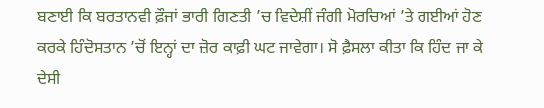ਬਣਾਈ ਕਿ ਬਰਤਾਨਵੀ ਫ਼ੌਜਾਂ ਭਾਰੀ ਗਿਣਤੀ ’ਚ ਵਿਦੇਸ਼ੀਂ ਜੰਗੀ ਮੋਰਚਿਆਂ ’ਤੇ ਗਈਆਂ ਹੋਣ ਕਰਕੇ ਹਿੰਦੋਸਤਾਨ ’ਚੋਂ ਇਨ੍ਹਾਂ ਦਾ ਜ਼ੋਰ ਕਾਫ਼ੀ ਘਟ ਜਾਵੇਗਾ। ਸੋ ਫ਼ੈਸਲਾ ਕੀਤਾ ਕਿ ਹਿੰਦ ਜਾ ਕੇ ਦੇਸੀ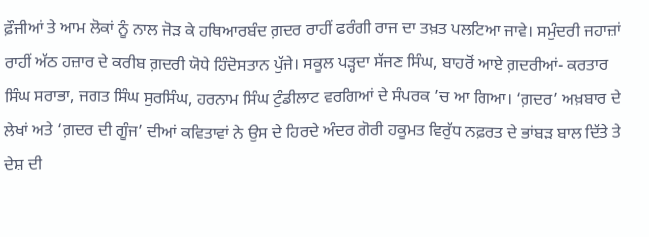ਫ਼ੌਜੀਆਂ ਤੇ ਆਮ ਲੋਕਾਂ ਨੂੰ ਨਾਲ ਜੋੜ ਕੇ ਹਥਿਆਰਬੰਦ ਗ਼ਦਰ ਰਾਹੀਂ ਫਰੰਗੀ ਰਾਜ ਦਾ ਤਖ਼ਤ ਪਲਟਿਆ ਜਾਵੇ। ਸਮੁੰਦਰੀ ਜਹਾਜ਼ਾਂ ਰਾਹੀਂ ਅੱਠ ਹਜ਼ਾਰ ਦੇ ਕਰੀਬ ਗ਼ਦਰੀ ਯੋਧੇ ਹਿੰਦੋਸਤਾਨ ਪੁੱਜੇ। ਸਕੂਲ ਪੜ੍ਹਦਾ ਸੱਜਣ ਸਿੰਘ, ਬਾਹਰੋਂ ਆਏ ਗ਼ਦਰੀਆਂ- ਕਰਤਾਰ ਸਿੰਘ ਸਰਾਭਾ, ਜਗਤ ਸਿੰਘ ਸੁਰਸਿੰਘ, ਹਰਨਾਮ ਸਿੰਘ ਟੁੰਡੀਲਾਟ ਵਰਗਿਆਂ ਦੇ ਸੰਪਰਕ ’ਚ ਆ ਗਿਆ। ‘ਗ਼ਦਰ’ ਅਖ਼ਬਾਰ ਦੇ ਲੇਖਾਂ ਅਤੇ ‘ਗ਼ਦਰ ਦੀ ਗੂੰਜ’ ਦੀਆਂ ਕਵਿਤਾਵਾਂ ਨੇ ਉਸ ਦੇ ਹਿਰਦੇ ਅੰਦਰ ਗੋਰੀ ਹਕੂਮਤ ਵਿਰੁੱਧ ਨਫ਼ਰਤ ਦੇ ਭਾਂਬੜ ਬਾਲ ਦਿੱਤੇ ਤੇ ਦੇਸ਼ ਦੀ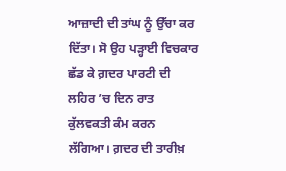ਆਜ਼ਾਦੀ ਦੀ ਤਾਂਘ ਨੂੰ ਉੱਚਾ ਕਰ ਦਿੱਤਾ। ਸੋ ਉਹ ਪੜ੍ਹਾਈ ਵਿਚਕਾਰ ਛੱਡ ਕੇ ਗ਼ਦਰ ਪਾਰਟੀ ਦੀ ਲਹਿਰ ’ਚ ਦਿਨ ਰਾਤ ਕੁੱਲਵਕਤੀ ਕੰਮ ਕਰਨ ਲੱਗਿਆ। ਗ਼ਦਰ ਦੀ ਤਾਰੀਖ਼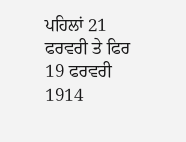ਪਹਿਲਾਂ 21 ਫਰਵਰੀ ਤੇ ਫਿਰ 19 ਫਰਵਰੀ 1914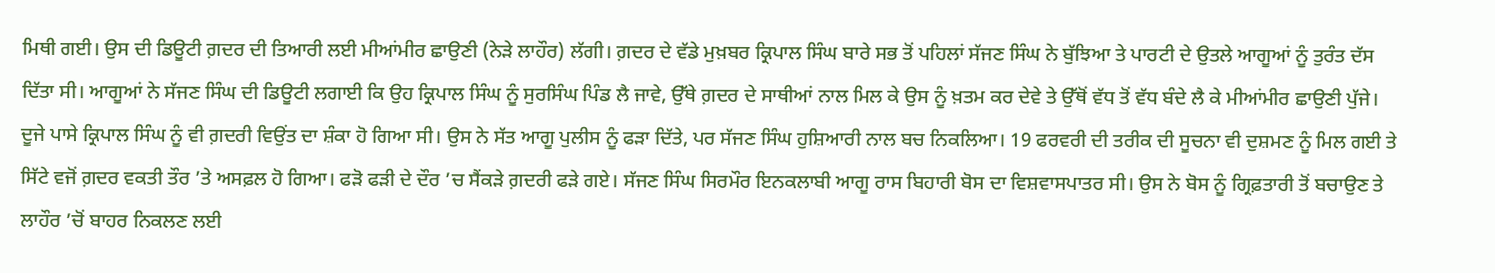ਮਿਥੀ ਗਈ। ਉਸ ਦੀ ਡਿਊਟੀ ਗ਼ਦਰ ਦੀ ਤਿਆਰੀ ਲਈ ਮੀਆਂਮੀਰ ਛਾਉਣੀ (ਨੇੜੇ ਲਾਹੌਰ) ਲੱਗੀ। ਗ਼ਦਰ ਦੇ ਵੱਡੇ ਮੁਖ਼ਬਰ ਕ੍ਰਿਪਾਲ ਸਿੰਘ ਬਾਰੇ ਸਭ ਤੋਂ ਪਹਿਲਾਂ ਸੱਜਣ ਸਿੰਘ ਨੇ ਬੁੱਝਿਆ ਤੇ ਪਾਰਟੀ ਦੇ ਉਤਲੇ ਆਗੂਆਂ ਨੂੰ ਤੁਰੰਤ ਦੱਸ ਦਿੱਤਾ ਸੀ। ਆਗੂਆਂ ਨੇ ਸੱਜਣ ਸਿੰਘ ਦੀ ਡਿਊਟੀ ਲਗਾਈ ਕਿ ਉਹ ਕ੍ਰਿਪਾਲ ਸਿੰਘ ਨੂੰ ਸੁਰਸਿੰਘ ਪਿੰਡ ਲੈ ਜਾਵੇ, ਉੱਥੇ ਗ਼ਦਰ ਦੇ ਸਾਥੀਆਂ ਨਾਲ ਮਿਲ ਕੇ ਉਸ ਨੂੰ ਖ਼ਤਮ ਕਰ ਦੇਵੇ ਤੇ ਉੱਥੋਂ ਵੱਧ ਤੋਂ ਵੱਧ ਬੰਦੇ ਲੈ ਕੇ ਮੀਆਂਮੀਰ ਛਾਉਣੀ ਪੁੱਜੇ। ਦੂਜੇ ਪਾਸੇ ਕ੍ਰਿਪਾਲ ਸਿੰਘ ਨੂੰ ਵੀ ਗ਼ਦਰੀ ਵਿਉਂਤ ਦਾ ਸ਼ੰਕਾ ਹੋ ਗਿਆ ਸੀ। ਉਸ ਨੇ ਸੱਤ ਆਗੂ ਪੁਲੀਸ ਨੂੰ ਫੜਾ ਦਿੱਤੇ, ਪਰ ਸੱਜਣ ਸਿੰਘ ਹੁਸ਼ਿਆਰੀ ਨਾਲ ਬਚ ਨਿਕਲਿਆ। 19 ਫਰਵਰੀ ਦੀ ਤਰੀਕ ਦੀ ਸੂਚਨਾ ਵੀ ਦੁਸ਼ਮਣ ਨੂੰ ਮਿਲ ਗਈ ਤੇ ਸਿੱਟੇ ਵਜੋਂ ਗ਼ਦਰ ਵਕਤੀ ਤੌਰ ’ਤੇ ਅਸਫ਼ਲ ਹੋ ਗਿਆ। ਫੜੋ ਫੜੀ ਦੇ ਦੌਰ ’ਚ ਸੈਂਕੜੇ ਗ਼ਦਰੀ ਫੜੇ ਗਏ। ਸੱਜਣ ਸਿੰਘ ਸਿਰਮੌਰ ਇਨਕਲਾਬੀ ਆਗੂ ਰਾਸ ਬਿਹਾਰੀ ਬੋਸ ਦਾ ਵਿਸ਼ਵਾਸਪਾਤਰ ਸੀ। ਉਸ ਨੇ ਬੋਸ ਨੂੰ ਗ੍ਰਿਫ਼ਤਾਰੀ ਤੋਂ ਬਚਾਉਣ ਤੇ ਲਾਹੌਰ ’ਚੋਂ ਬਾਹਰ ਨਿਕਲਣ ਲਈ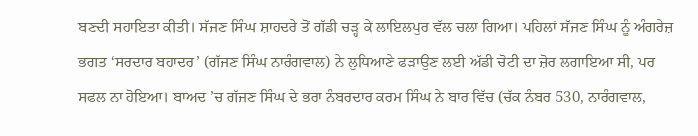ਬਣਦੀ ਸਹਾਇਤਾ ਕੀਤੀ। ਸੱਜਣ ਸਿੰਘ ਸ਼ਾਹਦਰੇ ਤੋਂ ਗੱਡੀ ਚੜ੍ਹ ਕੇ ਲਾਇਲਪੁਰ ਵੱਲ ਚਲਾ ਗਿਆ। ਪਹਿਲਾਂ ਸੱਜਣ ਸਿੰਘ ਨੂੰ ਅੰਗਰੇਜ਼ ਭਗਤ ‘ਸਰਦਾਰ ਬਹਾਦਰ’ (ਗੱਜਣ ਸਿੰਘ ਨਾਰੰਗਵਾਲ) ਨੇ ਲੁਧਿਆਣੇ ਫੜਾਉਣ ਲਈ ਅੱਡੀ ਚੋਟੀ ਦਾ ਜ਼ੋਰ ਲਗਾਇਆ ਸੀ, ਪਰ ਸਫਲ ਨਾ ਹੋਇਆ। ਬਾਅਦ ’ਚ ਗੱਜਣ ਸਿੰਘ ਦੇ ਭਰਾ ਨੰਬਰਦਾਰ ਕਰਮ ਸਿੰਘ ਨੇ ਬਾਰ ਵਿੱਚ (ਚੱਕ ਨੰਬਰ 530, ਨਾਰੰਗਵਾਲ,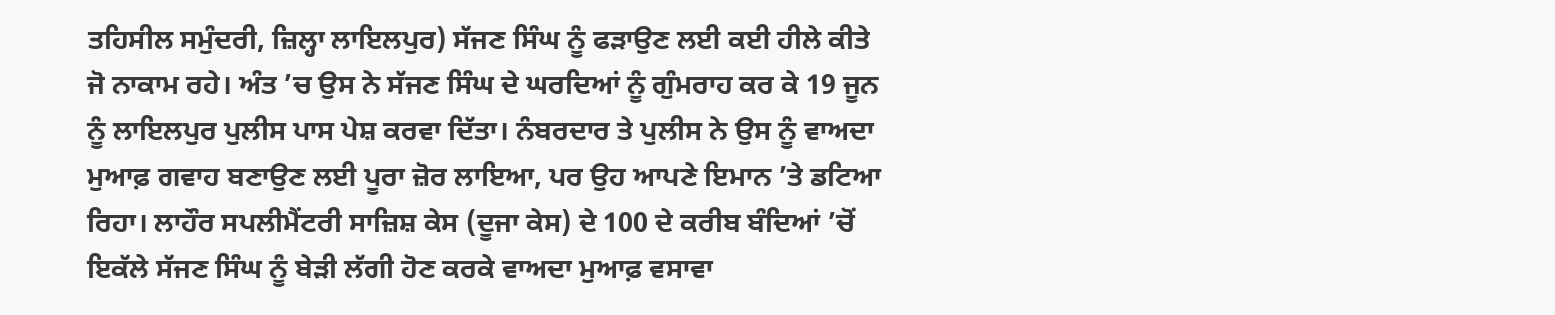ਤਹਿਸੀਲ ਸਮੁੰਦਰੀ, ਜ਼ਿਲ੍ਹਾ ਲਾਇਲਪੁਰ) ਸੱਜਣ ਸਿੰਘ ਨੂੰ ਫੜਾਉਣ ਲਈ ਕਈ ਹੀਲੇ ਕੀਤੇ ਜੋ ਨਾਕਾਮ ਰਹੇ। ਅੰਤ ’ਚ ਉਸ ਨੇ ਸੱਜਣ ਸਿੰਘ ਦੇ ਘਰਦਿਆਂ ਨੂੰ ਗੁੰਮਰਾਹ ਕਰ ਕੇ 19 ਜੂਨ ਨੂੰ ਲਾਇਲਪੁਰ ਪੁਲੀਸ ਪਾਸ ਪੇਸ਼ ਕਰਵਾ ਦਿੱਤਾ। ਨੰਬਰਦਾਰ ਤੇ ਪੁਲੀਸ ਨੇ ਉਸ ਨੂੰ ਵਾਅਦਾ ਮੁਆਫ਼ ਗਵਾਹ ਬਣਾਉਣ ਲਈ ਪੂਰਾ ਜ਼ੋਰ ਲਾਇਆ, ਪਰ ਉਹ ਆਪਣੇ ਇਮਾਨ ’ਤੇ ਡਟਿਆ ਰਿਹਾ। ਲਾਹੌਰ ਸਪਲੀਮੈਂਟਰੀ ਸਾਜ਼ਿਸ਼ ਕੇਸ (ਦੂਜਾ ਕੇਸ) ਦੇ 100 ਦੇ ਕਰੀਬ ਬੰਦਿਆਂ ’ਚੋਂ ਇਕੱਲੇ ਸੱਜਣ ਸਿੰਘ ਨੂੰ ਬੇੜੀ ਲੱਗੀ ਹੋਣ ਕਰਕੇ ਵਾਅਦਾ ਮੁਆਫ਼ ਵਸਾਵਾ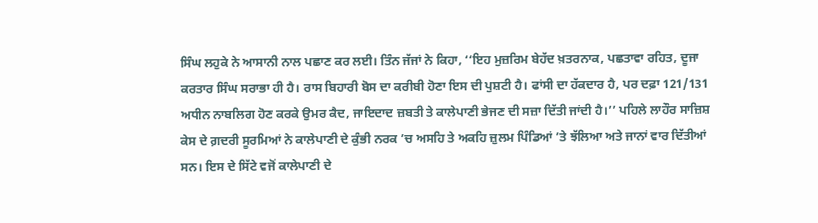ਸਿੰਘ ਲਹੁਕੇ ਨੇ ਆਸਾਨੀ ਨਾਲ ਪਛਾਣ ਕਰ ਲਈ। ਤਿੰਨ ਜੱਜਾਂ ਨੇ ਕਿਹਾ, ‘‘ਇਹ ਮੁਜ਼ਰਿਮ ਬੇਹੱਦ ਖ਼ਤਰਨਾਕ, ਪਛਤਾਵਾ ਰਹਿਤ, ਦੂਜਾ ਕਰਤਾਰ ਸਿੰਘ ਸਰਾਭਾ ਹੀ ਹੈ। ਰਾਸ ਬਿਹਾਰੀ ਬੋਸ ਦਾ ਕਰੀਬੀ ਹੋਣਾ ਇਸ ਦੀ ਪੁਸ਼ਟੀ ਹੈ। ਫਾਂਸੀ ਦਾ ਹੱਕਦਾਰ ਹੈ, ਪਰ ਦਫ਼ਾ 121/131 ਅਧੀਨ ਨਾਬਲਿਗ ਹੋਣ ਕਰਕੇ ਉਮਰ ਕੈਦ, ਜਾਇਦਾਦ ਜ਼ਬਤੀ ਤੇ ਕਾਲੇਪਾਣੀ ਭੇਜਣ ਦੀ ਸਜ਼ਾ ਦਿੱਤੀ ਜਾਂਦੀ ਹੈ।’’ ਪਹਿਲੇ ਲਾਹੌਰ ਸਾਜ਼ਿਸ਼ ਕੇਸ ਦੇ ਗ਼ਦਰੀ ਸੂਰਮਿਆਂ ਨੇ ਕਾਲੇਪਾਣੀ ਦੇ ਕੁੰਭੀ ਨਰਕ ’ਚ ਅਸਹਿ ਤੇ ਅਕਹਿ ਜ਼ੁਲਮ ਪਿੰਡਿਆਂ ’ਤੇ ਝੱਲਿਆ ਅਤੇ ਜਾਨਾਂ ਵਾਰ ਦਿੱਤੀਆਂ ਸਨ। ਇਸ ਦੇ ਸਿੱਟੇ ਵਜੋਂ ਕਾਲੇਪਾਣੀ ਦੇ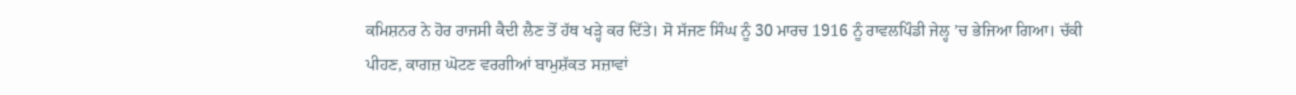ਕਮਿਸ਼ਨਰ ਨੇ ਹੋਰ ਰਾਜਸੀ ਕੈਦੀ ਲੈਣ ਤੋਂ ਹੱਥ ਖੜ੍ਹੇ ਕਰ ਦਿੱਤੇ। ਸੋ ਸੱਜਣ ਸਿੰਘ ਨੂੰ 30 ਮਾਰਚ 1916 ਨੂੰ ਰਾਵਲਪਿੰਡੀ ਜੇਲ੍ਹ ’ਚ ਭੇਜਿਆ ਗਿਆ। ਚੱਕੀ ਪੀਹਣ, ਕਾਗਜ਼ ਘੋਟਣ ਵਰਗੀਆਂ ਬਾਮੁਸ਼ੱਕਤ ਸਜ਼ਾਵਾਂ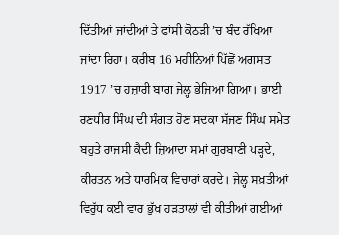ਦਿੱਤੀਆਂ ਜਾਂਦੀਆਂ ਤੇ ਫਾਂਸੀ ਕੋਠੜੀ ’ਚ ਬੰਦ ਰੱਖਿਆ ਜਾਂਦਾ ਰਿਹਾ। ਕਰੀਬ 16 ਮਹੀਨਿਆਂ ਪਿੱਛੋਂ ਅਗਸਤ 1917 ’ਚ ਹਜ਼ਾਰੀ ਬਾਗ ਜੇਲ੍ਹ ਭੇਜਿਆ ਗਿਆ। ਭਾਈ ਰਣਧੀਰ ਸਿੰਘ ਦੀ ਸੰਗਤ ਹੋਣ ਸਦਕਾ ਸੱਜਣ ਸਿੰਘ ਸਮੇਤ ਬਹੁਤੇ ਰਾਜਸੀ ਕੈਦੀ ਜ਼ਿਆਦਾ ਸਮਾਂ ਗੁਰਬਾਣੀ ਪੜ੍ਹਦੇ, ਕੀਰਤਨ ਅਤੇ ਧਾਰਮਿਕ ਵਿਚਾਰਾਂ ਕਰਦੇ। ਜੇਲ੍ਹ ਸਖ਼ਤੀਆਂ ਵਿਰੁੱਧ ਕਈ ਵਾਰ ਭੁੱਖ ਹੜਤਾਲਾਂ ਵੀ ਕੀਤੀਆਂ ਗਈਆਂ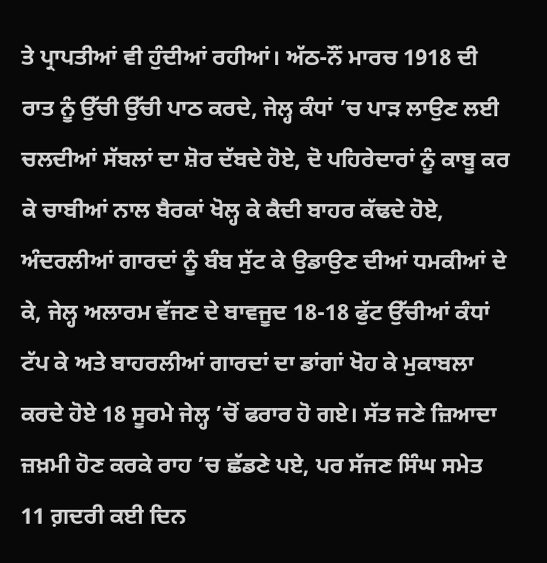ਤੇ ਪ੍ਰਾਪਤੀਆਂ ਵੀ ਹੁੰਦੀਆਂ ਰਹੀਆਂ। ਅੱਠ-ਨੌਂ ਮਾਰਚ 1918 ਦੀ ਰਾਤ ਨੂੰ ਉੱਚੀ ਉੱਚੀ ਪਾਠ ਕਰਦੇ, ਜੇਲ੍ਹ ਕੰਧਾਂ ’ਚ ਪਾੜ ਲਾਉਣ ਲਈ ਚਲਦੀਆਂ ਸੱਬਲਾਂ ਦਾ ਸ਼ੋਰ ਦੱਬਦੇ ਹੋਏ, ਦੋ ਪਹਿਰੇਦਾਰਾਂ ਨੂੰ ਕਾਬੂ ਕਰ ਕੇ ਚਾਬੀਆਂ ਨਾਲ ਬੈਰਕਾਂ ਖੋਲ੍ਹ ਕੇ ਕੈਦੀ ਬਾਹਰ ਕੱਢਦੇ ਹੋਏ, ਅੰਦਰਲੀਆਂ ਗਾਰਦਾਂ ਨੂੰ ਬੰਬ ਸੁੱਟ ਕੇ ਉਡਾਉਣ ਦੀਆਂ ਧਮਕੀਆਂ ਦੇ ਕੇ, ਜੇਲ੍ਹ ਅਲਾਰਮ ਵੱਜਣ ਦੇ ਬਾਵਜੂਦ 18-18 ਫੁੱਟ ਉੱਚੀਆਂ ਕੰਧਾਂ ਟੱਪ ਕੇ ਅਤੇ ਬਾਹਰਲੀਆਂ ਗਾਰਦਾਂ ਦਾ ਡਾਂਗਾਂ ਖੋਹ ਕੇ ਮੁਕਾਬਲਾ ਕਰਦੇ ਹੋਏ 18 ਸੂਰਮੇ ਜੇਲ੍ਹ ’ਚੋਂ ਫਰਾਰ ਹੋ ਗਏ। ਸੱਤ ਜਣੇ ਜ਼ਿਆਦਾ ਜ਼ਖ਼ਮੀ ਹੋਣ ਕਰਕੇ ਰਾਹ ’ਚ ਛੱਡਣੇ ਪਏ, ਪਰ ਸੱਜਣ ਸਿੰਘ ਸਮੇਤ 11 ਗ਼ਦਰੀ ਕਈ ਦਿਨ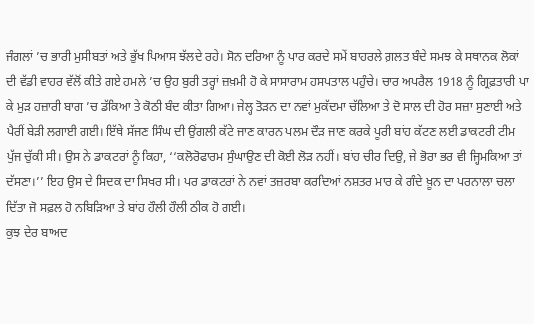ਜੰਗਲਾਂ ’ਚ ਭਾਰੀ ਮੁਸੀਬਤਾਂ ਅਤੇ ਭੁੱਖ ਪਿਆਸ ਝੱਲਦੇ ਰਹੇ। ਸੋਨ ਦਰਿਆ ਨੂੰ ਪਾਰ ਕਰਦੇ ਸਮੇਂ ਬਾਹਰਲੇ ਗ਼ਲਤ ਬੰਦੇ ਸਮਝ ਕੇ ਸਥਾਨਕ ਲੋਕਾਂ ਦੀ ਵੱਡੀ ਵਾਹਰ ਵੱਲੋਂ ਕੀਤੇ ਗਏ ਹਮਲੇ ’ਚ ਉਹ ਬੁਰੀ ਤਰ੍ਹਾਂ ਜ਼ਖ਼ਮੀ ਹੋ ਕੇ ਸਾਸਾਰਾਮ ਹਸਪਤਾਲ ਪਹੁੰਚੇ। ਚਾਰ ਅਪਰੈਲ 1918 ਨੂੰ ਗ੍ਰਿਫ਼ਤਾਰੀ ਪਾ ਕੇ ਮੁੜ ਹਜ਼ਾਰੀ ਬਾਗ ’ਚ ਡੱਕਿਆ ਤੇ ਕੋਠੀ ਬੰਦ ਕੀਤਾ ਗਿਆ। ਜੇਲ੍ਹ ਤੋੜਨ ਦਾ ਨਵਾਂ ਮੁਕੱਦਮਾ ਚੱਲਿਆ ਤੇ ਦੋ ਸਾਲ ਦੀ ਹੋਰ ਸਜ਼ਾ ਸੁਣਾਈ ਅਤੇ ਪੈਰੀਂ ਬੇੜੀ ਲਗਾਈ ਗਈ। ਇੱਥੇ ਸੱਜਣ ਸਿੰਘ ਦੀ ਉਂਗਲੀ ਕੱਟੇ ਜਾਣ ਕਾਰਨ ਪਲਮ ਦੌੜ ਜਾਣ ਕਰਕੇ ਪੂਰੀ ਬਾਂਹ ਕੱਟਣ ਲਈ ਡਾਕਟਰੀ ਟੀਮ ਪੁੱਜ ਚੁੱਕੀ ਸੀ। ਉਸ ਨੇ ਡਾਕਟਰਾਂ ਨੂੰ ਕਿਹਾ, ‘‘ਕਲੋਰੋਫਾਰਮ ਸੁੰਘਾਉਣ ਦੀ ਕੋਈ ਲੋੜ ਨਹੀਂ। ਬਾਂਹ ਚੀਰ ਦਿਉ, ਜੇ ਭੋਰਾ ਭਰ ਵੀ ਜ੍ਹਿਮਕਿਆ ਤਾਂ ਦੱਸਣਾ।’’ ਇਹ ਉਸ ਦੇ ਸਿਦਕ ਦਾ ਸਿਖਰ ਸੀ। ਪਰ ਡਾਕਟਰਾਂ ਨੇ ਨਵਾਂ ਤਜ਼ਰਬਾ ਕਰਦਿਆਂ ਨਸ਼ਤਰ ਮਾਰ ਕੇ ਗੰਦੇ ਖ਼ੂਨ ਦਾ ਪਰਨਾਲਾ ਚਲਾ ਦਿੱਤਾ ਜੋ ਸਫ਼ਲ ਹੋ ਨਬਿੜਿਆ ਤੇ ਬਾਂਹ ਹੌਲੀ ਹੌਲੀ ਠੀਕ ਹੋ ਗਈ।
ਕੁਝ ਦੇਰ ਬਾਅਦ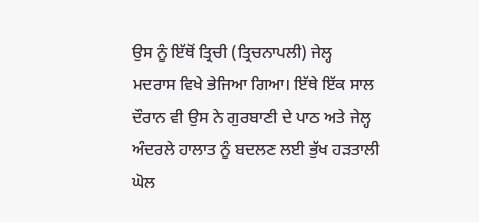ਉਸ ਨੂੰ ਇੱਥੋਂ ਤ੍ਰਿਚੀ (ਤ੍ਰਿਚਨਾਪਲੀ) ਜੇਲ੍ਹ ਮਦਰਾਸ ਵਿਖੇ ਭੇਜਿਆ ਗਿਆ। ਇੱਥੇ ਇੱਕ ਸਾਲ ਦੌਰਾਨ ਵੀ ਉਸ ਨੇ ਗੁਰਬਾਣੀ ਦੇ ਪਾਠ ਅਤੇ ਜੇਲ੍ਹ ਅੰਦਰਲੇ ਹਾਲਾਤ ਨੂੰ ਬਦਲਣ ਲਈ ਭੁੱਖ ਹੜਤਾਲੀ ਘੋਲ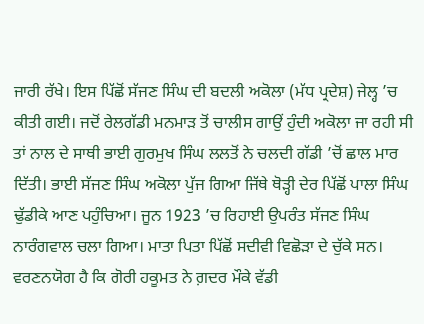ਜਾਰੀ ਰੱਖੇ। ਇਸ ਪਿੱਛੋਂ ਸੱਜਣ ਸਿੰਘ ਦੀ ਬਦਲੀ ਅਕੋਲਾ (ਮੱਧ ਪ੍ਰਦੇਸ਼) ਜੇਲ੍ਹ ’ਚ ਕੀਤੀ ਗਈ। ਜਦੋਂ ਰੇਲਗੱਡੀ ਮਨਮਾੜ ਤੋਂ ਚਾਲੀਸ ਗਾਉਂ ਹੁੰਦੀ ਅਕੋਲਾ ਜਾ ਰਹੀ ਸੀ ਤਾਂ ਨਾਲ ਦੇ ਸਾਥੀ ਭਾਈ ਗੁਰਮੁਖ ਸਿੰਘ ਲਲਤੋਂ ਨੇ ਚਲਦੀ ਗੱਡੀ ’ਚੋਂ ਛਾਲ ਮਾਰ ਦਿੱਤੀ। ਭਾਈ ਸੱਜਣ ਸਿੰਘ ਅਕੋਲਾ ਪੁੱਜ ਗਿਆ ਜਿੱਥੇ ਥੋੜ੍ਹੀ ਦੇਰ ਪਿੱਛੋਂ ਪਾਲਾ ਸਿੰਘ ਢੁੱਡੀਕੇ ਆਣ ਪਹੁੰਚਿਆ। ਜੂਨ 1923 ’ਚ ਰਿਹਾਈ ਉਪਰੰਤ ਸੱਜਣ ਸਿੰਘ ਨਾਰੰਗਵਾਲ ਚਲਾ ਗਿਆ। ਮਾਤਾ ਪਿਤਾ ਪਿੱਛੋਂ ਸਦੀਵੀ ਵਿਛੋੜਾ ਦੇ ਚੁੱਕੇ ਸਨ। ਵਰਣਨਯੋਗ ਹੈ ਕਿ ਗੋਰੀ ਹਕੂਮਤ ਨੇ ਗ਼ਦਰ ਮੌਕੇ ਵੱਡੀ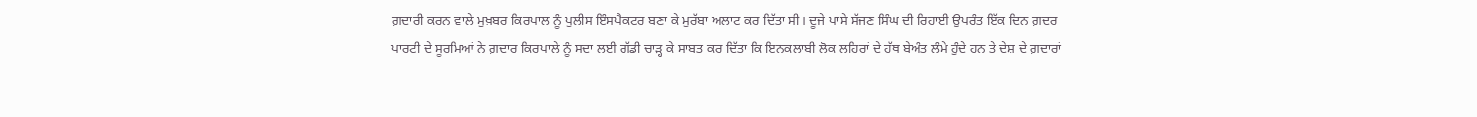ਗ਼ਦਾਰੀ ਕਰਨ ਵਾਲੇ ਮੁਖ਼ਬਰ ਕਿਰਪਾਲ ਨੂੰ ਪੁਲੀਸ ਇੰਸਪੈਕਟਰ ਬਣਾ ਕੇ ਮੁਰੱਬਾ ਅਲਾਟ ਕਰ ਦਿੱਤਾ ਸੀ। ਦੂਜੇ ਪਾਸੇ ਸੱਜਣ ਸਿੰਘ ਦੀ ਰਿਹਾਈ ਉਪਰੰਤ ਇੱਕ ਦਿਨ ਗ਼ਦਰ ਪਾਰਟੀ ਦੇ ਸੂਰਮਿਆਂ ਨੇ ਗ਼ਦਾਰ ਕਿਰਪਾਲੇ ਨੂੰ ਸਦਾ ਲਈ ਗੱਡੀ ਚਾੜ੍ਹ ਕੇ ਸਾਬਤ ਕਰ ਦਿੱਤਾ ਕਿ ਇਨਕਲਾਬੀ ਲੋਕ ਲਹਿਰਾਂ ਦੇ ਹੱਥ ਬੇਅੰਤ ਲੰਮੇ ਹੁੰਦੇ ਹਨ ਤੇ ਦੇਸ਼ ਦੇ ਗ਼ਦਾਰਾਂ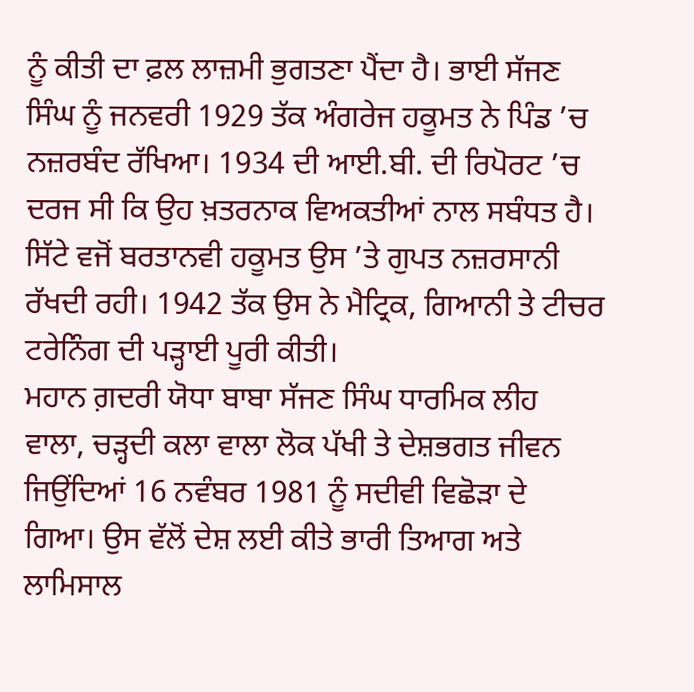ਨੂੰ ਕੀਤੀ ਦਾ ਫ਼ਲ ਲਾਜ਼ਮੀ ਭੁਗਤਣਾ ਪੈਂਦਾ ਹੈ। ਭਾਈ ਸੱਜਣ ਸਿੰਘ ਨੂੰ ਜਨਵਰੀ 1929 ਤੱਕ ਅੰਗਰੇਜ ਹਕੂਮਤ ਨੇ ਪਿੰਡ ’ਚ ਨਜ਼ਰਬੰਦ ਰੱਖਿਆ। 1934 ਦੀ ਆਈ.ਬੀ. ਦੀ ਰਿਪੋਰਟ ’ਚ ਦਰਜ ਸੀ ਕਿ ਉਹ ਖ਼ਤਰਨਾਕ ਵਿਅਕਤੀਆਂ ਨਾਲ ਸਬੰਧਤ ਹੈ। ਸਿੱਟੇ ਵਜੋਂ ਬਰਤਾਨਵੀ ਹਕੂਮਤ ਉਸ ’ਤੇ ਗੁਪਤ ਨਜ਼ਰਸਾਨੀ ਰੱਖਦੀ ਰਹੀ। 1942 ਤੱਕ ਉਸ ਨੇ ਮੈਟ੍ਰਿਕ, ਗਿਆਨੀ ਤੇ ਟੀਚਰ ਟਰੇਨਿੰਗ ਦੀ ਪੜ੍ਹਾਈ ਪੂਰੀ ਕੀਤੀ।
ਮਹਾਨ ਗ਼ਦਰੀ ਯੋਧਾ ਬਾਬਾ ਸੱਜਣ ਸਿੰਘ ਧਾਰਮਿਕ ਲੀਹ ਵਾਲਾ, ਚੜ੍ਹਦੀ ਕਲਾ ਵਾਲਾ ਲੋਕ ਪੱਖੀ ਤੇ ਦੇਸ਼ਭਗਤ ਜੀਵਨ ਜਿਉਂਦਿਆਂ 16 ਨਵੰਬਰ 1981 ਨੂੰ ਸਦੀਵੀ ਵਿਛੋੜਾ ਦੇ ਗਿਆ। ਉਸ ਵੱਲੋਂ ਦੇਸ਼ ਲਈ ਕੀਤੇ ਭਾਰੀ ਤਿਆਗ ਅਤੇ ਲਾਮਿਸਾਲ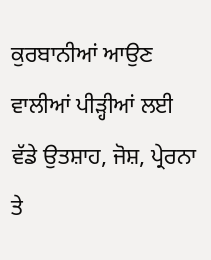ਕੁਰਬਾਨੀਆਂ ਆਉਣ ਵਾਲੀਆਂ ਪੀੜ੍ਹੀਆਂ ਲਈ ਵੱਡੇ ਉਤਸ਼ਾਹ, ਜੋਸ਼, ਪ੍ਰੇਰਨਾ ਤੇ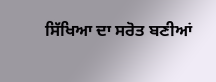ਸਿੱਖਿਆ ਦਾ ਸਰੋਤ ਬਣੀਆਂ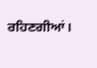ਰਹਿਣਗੀਆਂ।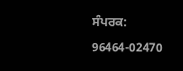ਸੰਪਰਕ: 96464-02470